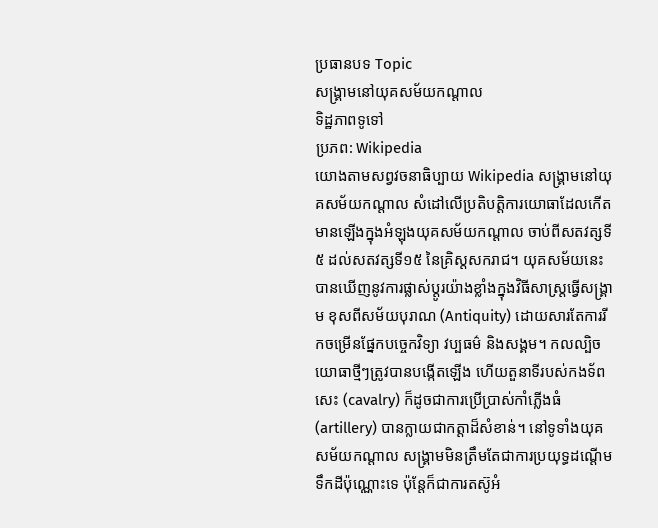ប្រធានបទ Topic
សង្គ្រាមនៅយុគសម័យកណ្ដាល
ទិដ្ឋភាពទូទៅ
ប្រភព: Wikipedia
យោងតាមសព្វវចនាធិប្បាយ Wikipedia សង្គ្រាមនៅយុគសម័យកណ្ដាល សំដៅលើប្រតិបត្តិការយោធាដែលកើតមានឡើងក្នុងអំឡុងយុគសម័យកណ្ដាល ចាប់ពីសតវត្សទី៥ ដល់សតវត្សទី១៥ នៃគ្រិស្តសករាជ។ យុគសម័យនេះបានឃើញនូវការផ្លាស់ប្ដូរយ៉ាងខ្លាំងក្នុងវិធីសាស្ត្រធ្វើសង្គ្រាម ខុសពីសម័យបុរាណ (Antiquity) ដោយសារតែការរីកចម្រើនផ្នែកបច្ចេកវិទ្យា វប្បធម៌ និងសង្គម។ កលល្បិចយោធាថ្មីៗត្រូវបានបង្កើតឡើង ហើយតួនាទីរបស់កងទ័ពសេះ (cavalry) ក៏ដូចជាការប្រើប្រាស់កាំភ្លើងធំ (artillery) បានក្លាយជាកត្តាដ៏សំខាន់។ នៅទូទាំងយុគសម័យកណ្ដាល សង្គ្រាមមិនត្រឹមតែជាការប្រយុទ្ធដណ្ដើមទឹកដីប៉ុណ្ណោះទេ ប៉ុន្តែក៏ជាការតស៊ូអំ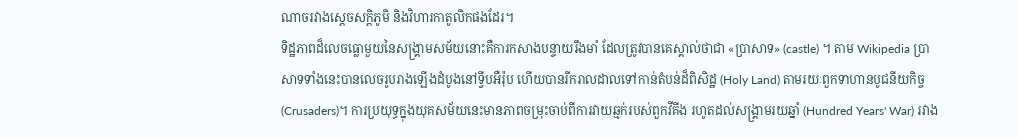ណាចរវាងស្ដេចសក្ដិភូមិ និងវិហារកាតូលិកផងដែរ។
ទិដ្ឋភាពដ៏លេចធ្លោមួយនៃសង្គ្រាមសម័យនោះគឺការកសាងបន្ទាយរឹងមាំ ដែលត្រូវបានគេស្គាល់ថាជា «ប្រាសាទ» (castle) ។ តាម Wikipedia ប្រាសាទទាំងនេះបានលេចរូបរាងឡើងដំបូងនៅទ្វីបអឺរ៉ុប ហើយបានរីករាលដាលទៅកាន់តំបន់ដ៏ពិសិដ្ឋ (Holy Land) តាមរយៈពួកទាហានបូជនីយកិច្ច (Crusaders)។ ការប្រយុទ្ធក្នុងយុគសម័យនេះមានភាពចម្រុះចាប់ពីការវាយឆ្មក់របស់ពួកវីគីង រហូតដល់សង្គ្រាមរយឆ្នាំ (Hundred Years' War) រវាង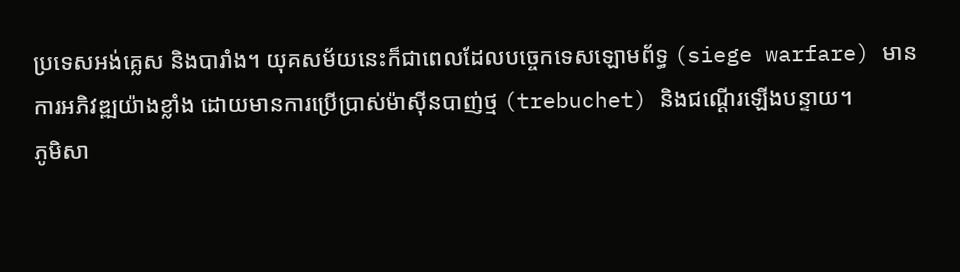ប្រទេសអង់គ្លេស និងបារាំង។ យុគសម័យនេះក៏ជាពេលដែលបច្ចេកទេសឡោមព័ទ្ធ (siege warfare) មានការអភិវឌ្ឍយ៉ាងខ្លាំង ដោយមានការប្រើប្រាស់ម៉ាស៊ីនបាញ់ថ្ម (trebuchet) និងជណ្ដើរឡើងបន្ទាយ។
ភូមិសា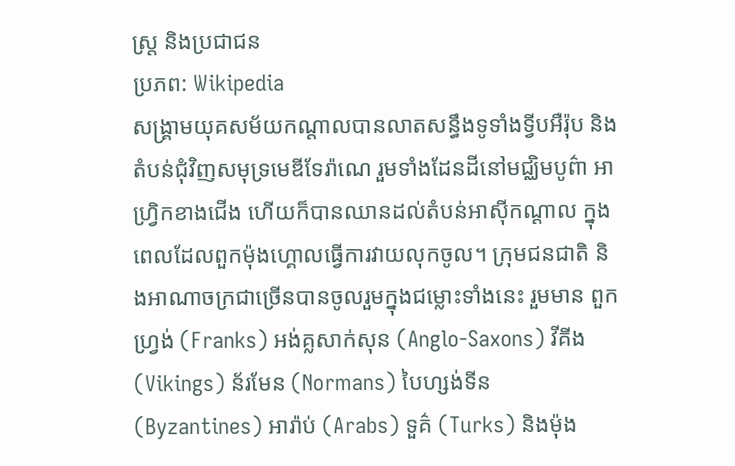ស្ត្រ និងប្រជាជន
ប្រភព: Wikipedia
សង្គ្រាមយុគសម័យកណ្ដាលបានលាតសន្ធឹងទូទាំងទ្វីបអឺរ៉ុប និងតំបន់ជុំវិញសមុទ្រមេឌីទែរ៉ាណេ រួមទាំងដែនដីនៅមជ្ឈិមបូព៌ា អាហ្វ្រិកខាងជើង ហើយក៏បានឈានដល់តំបន់អាស៊ីកណ្ដាល ក្នុងពេលដែលពួកម៉ុងហ្គោលធ្វើការវាយលុកចូល។ ក្រុមជនជាតិ និងអាណាចក្រជាច្រើនបានចូលរួមក្នុងជម្លោះទាំងនេះ រួមមាន ពួកហ្វ្រង់ (Franks) អង់គ្លសាក់សុន (Anglo-Saxons) វីគីង (Vikings) ន័រមែន (Normans) បៃហ្សង់ទីន (Byzantines) អារ៉ាប់ (Arabs) ទួគ៌ (Turks) និងម៉ុង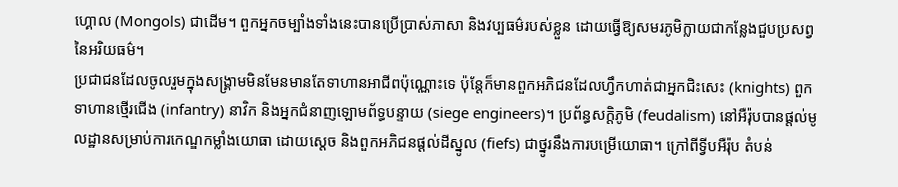ហ្គោល (Mongols) ជាដើម។ ពួកអ្នកចម្បាំងទាំងនេះបានប្រើប្រាស់ភាសា និងវប្បធម៌របស់ខ្លួន ដោយធ្វើឱ្យសមរភូមិក្លាយជាកន្លែងជួបប្រសព្វនៃអរិយធម៌។
ប្រជាជនដែលចូលរួមក្នុងសង្គ្រាមមិនមែនមានតែទាហានអាជីពប៉ុណ្ណោះទេ ប៉ុន្តែក៏មានពួកអភិជនដែលហ្វឹកហាត់ជាអ្នកជិះសេះ (knights) ពួកទាហានថ្មើរជើង (infantry) នាវិក និងអ្នកជំនាញឡោមព័ទ្ធបន្ទាយ (siege engineers)។ ប្រព័ន្ធសក្ដិភូមិ (feudalism) នៅអឺរ៉ុបបានផ្ដល់មូលដ្ឋានសម្រាប់ការកេណ្ឌកម្លាំងយោធា ដោយស្ដេច និងពួកអភិជនផ្ដល់ដីស្នូល (fiefs) ជាថ្នូរនឹងការបម្រើយោធា។ ក្រៅពីទ្វីបអឺរ៉ុប តំបន់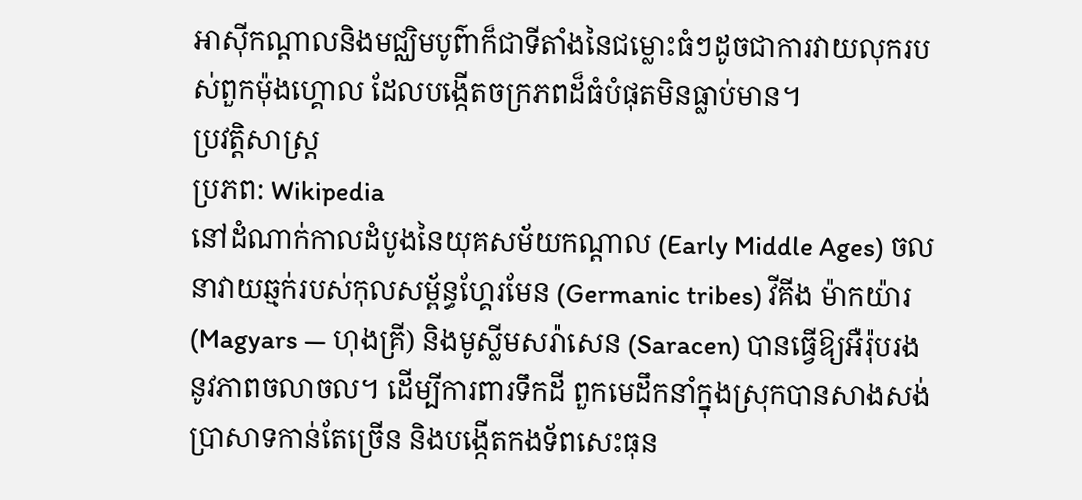អាស៊ីកណ្ដាលនិងមជ្ឈិមបូព៌ាក៏ជាទីតាំងនៃជម្លោះធំៗដូចជាការវាយលុករបស់ពួកម៉ុងហ្គោល ដែលបង្កើតចក្រភពដ៏ធំបំផុតមិនធ្លាប់មាន។
ប្រវត្តិសាស្ត្រ
ប្រភព: Wikipedia
នៅដំណាក់កាលដំបូងនៃយុគសម័យកណ្ដាល (Early Middle Ages) ចលនាវាយឆ្មក់របស់កុលសម្ព័ន្ធហ្គែរមែន (Germanic tribes) វីគីង ម៉ាកយ៉ារ (Magyars — ហុងគ្រី) និងមូស្លីមសរ៉ាសេន (Saracen) បានធ្វើឱ្យអឺរ៉ុបរងនូវភាពចលាចល។ ដើម្បីការពារទឹកដី ពួកមេដឹកនាំក្នុងស្រុកបានសាងសង់ប្រាសាទកាន់តែច្រើន និងបង្កើតកងទ័ពសេះធុន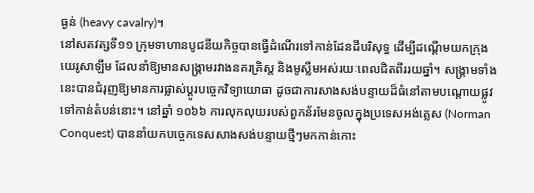ធ្ងន់ (heavy cavalry)។
នៅសតវត្សទី១១ ក្រុមទាហានបូជនីយកិច្ចបានធ្វើដំណើរទៅកាន់ដែនដីបរិសុទ្ធ ដើម្បីដណ្ដើមយកក្រុងយេរូសាឡឹម ដែលនាំឱ្យមានសង្គ្រាមរវាងនគរគ្រិស្ត និងមូស្លីមអស់រយៈពេលជិតពីររយឆ្នាំ។ សង្គ្រាមទាំងនេះបានជំរុញឱ្យមានការផ្លាស់ប្ដូរបច្ចេកវិទ្យាយោធា ដូចជាការសាងសង់បន្ទាយដ៏ធំនៅតាមបណ្ដោយផ្លូវទៅកាន់តំបន់នោះ។ នៅឆ្នាំ ១០៦៦ ការលុកលុយរបស់ពួកន័រមែនចូលក្នុងប្រទេសអង់គ្លេស (Norman Conquest) បាននាំយកបច្ចេកទេសសាងសង់បន្ទាយថ្មីៗមកកាន់កោះ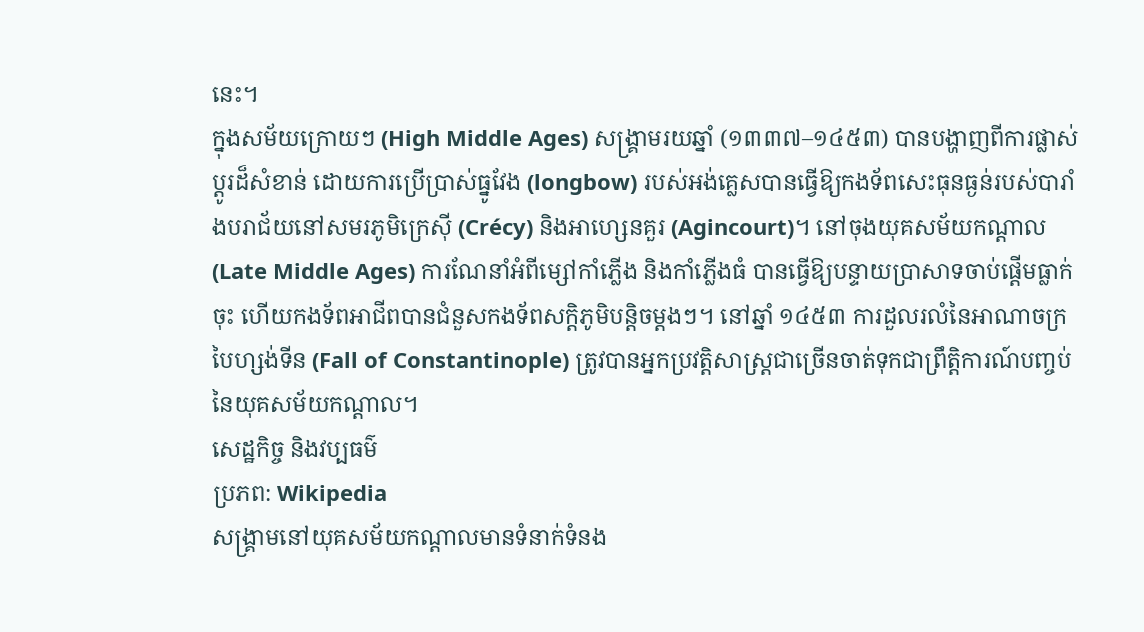នេះ។
ក្នុងសម័យក្រោយៗ (High Middle Ages) សង្គ្រាមរយឆ្នាំ (១៣៣៧–១៤៥៣) បានបង្ហាញពីការផ្លាស់ប្ដូរដ៏សំខាន់ ដោយការប្រើប្រាស់ធ្នូវែង (longbow) របស់អង់គ្លេសបានធ្វើឱ្យកងទ័ពសេះធុនធ្ងន់របស់បារាំងបរាជ័យនៅសមរភូមិក្រេស៊ី (Crécy) និងអាហ្សេនគួរ (Agincourt)។ នៅចុងយុគសម័យកណ្ដាល (Late Middle Ages) ការណែនាំអំពីម្សៅកាំភ្លើង និងកាំភ្លើងធំ បានធ្វើឱ្យបន្ទាយប្រាសាទចាប់ផ្ដើមធ្លាក់ចុះ ហើយកងទ័ពអាជីពបានជំនួសកងទ័ពសក្ដិភូមិបន្តិចម្ដងៗ។ នៅឆ្នាំ ១៤៥៣ ការដួលរលំនៃអាណាចក្របៃហ្សង់ទីន (Fall of Constantinople) ត្រូវបានអ្នកប្រវត្តិសាស្ត្រជាច្រើនចាត់ទុកជាព្រឹត្តិការណ៍បញ្ចប់នៃយុគសម័យកណ្ដាល។
សេដ្ឋកិច្ច និងវប្បធម៌
ប្រភព: Wikipedia
សង្គ្រាមនៅយុគសម័យកណ្ដាលមានទំនាក់ទំនង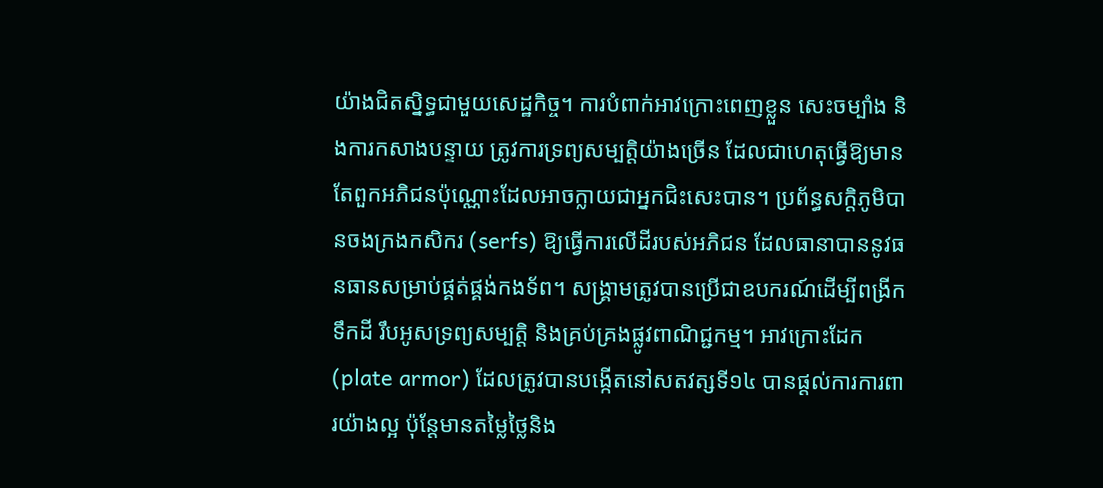យ៉ាងជិតស្និទ្ធជាមួយសេដ្ឋកិច្ច។ ការបំពាក់អាវក្រោះពេញខ្លួន សេះចម្បាំង និងការកសាងបន្ទាយ ត្រូវការទ្រព្យសម្បត្តិយ៉ាងច្រើន ដែលជាហេតុធ្វើឱ្យមានតែពួកអភិជនប៉ុណ្ណោះដែលអាចក្លាយជាអ្នកជិះសេះបាន។ ប្រព័ន្ធសក្ដិភូមិបានចងក្រងកសិករ (serfs) ឱ្យធ្វើការលើដីរបស់អភិជន ដែលធានាបាននូវធនធានសម្រាប់ផ្គត់ផ្គង់កងទ័ព។ សង្គ្រាមត្រូវបានប្រើជាឧបករណ៍ដើម្បីពង្រីកទឹកដី រឹបអូសទ្រព្យសម្បត្តិ និងគ្រប់គ្រងផ្លូវពាណិជ្ជកម្ម។ អាវក្រោះដែក (plate armor) ដែលត្រូវបានបង្កើតនៅសតវត្សទី១៤ បានផ្ដល់ការការពារយ៉ាងល្អ ប៉ុន្តែមានតម្លៃថ្លៃនិង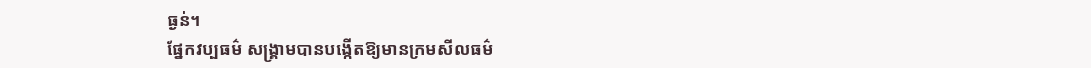ធ្ងន់។
ផ្នែកវប្បធម៌ សង្គ្រាមបានបង្កើតឱ្យមានក្រមសីលធម៌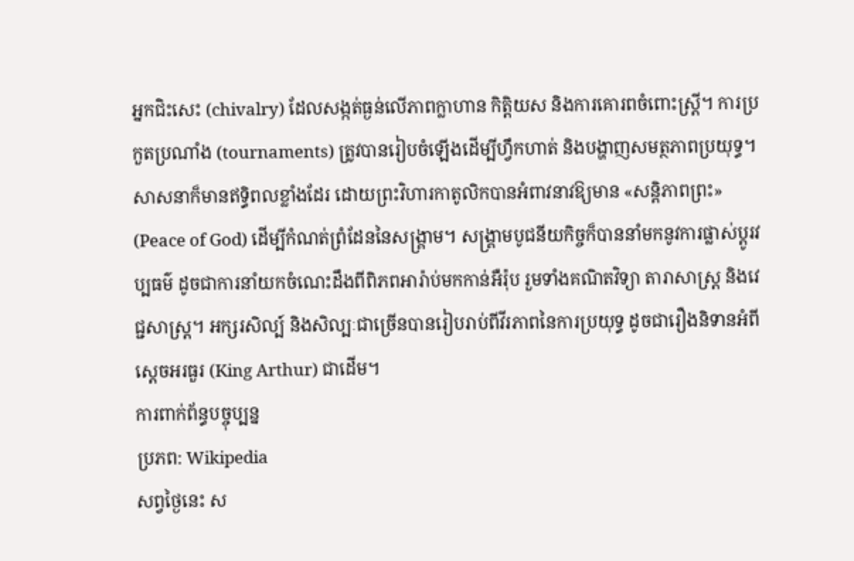អ្នកជិះសេះ (chivalry) ដែលសង្កត់ធ្ងន់លើភាពក្លាហាន កិត្តិយស និងការគោរពចំពោះស្ត្រី។ ការប្រកួតប្រណាំង (tournaments) ត្រូវបានរៀបចំឡើងដើម្បីហ្វឹកហាត់ និងបង្ហាញសមត្ថភាពប្រយុទ្ធ។ សាសនាក៏មានឥទ្ធិពលខ្លាំងដែរ ដោយព្រះវិហារកាតូលិកបានអំពាវនាវឱ្យមាន «សន្តិភាពព្រះ» (Peace of God) ដើម្បីកំណត់ព្រំដែននៃសង្គ្រាម។ សង្គ្រាមបូជនីយកិច្ចក៏បាននាំមកនូវការផ្លាស់ប្ដូរវប្បធម៌ ដូចជាការនាំយកចំណេះដឹងពីពិភពអារ៉ាប់មកកាន់អឺរ៉ុប រួមទាំងគណិតវិទ្យា តារាសាស្ត្រ និងវេជ្ជសាស្ត្រ។ អក្សរសិល្ប៍ និងសិល្បៈជាច្រើនបានរៀបរាប់ពីវីរភាពនៃការប្រយុទ្ធ ដូចជារឿងនិទានអំពីស្ដេចអរធួរ (King Arthur) ជាដើម។
ការពាក់ព័ន្ធបច្ចុប្បន្ន
ប្រភព: Wikipedia
សព្វថ្ងៃនេះ ស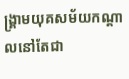ង្គ្រាមយុគសម័យកណ្ដាលនៅតែជា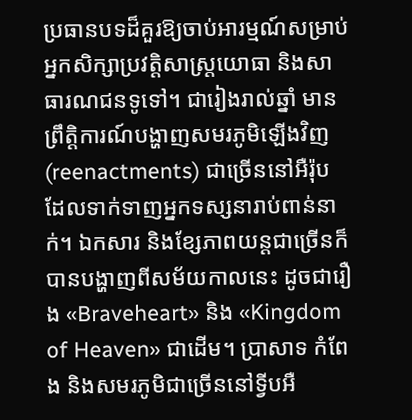ប្រធានបទដ៏គួរឱ្យចាប់អារម្មណ៍សម្រាប់អ្នកសិក្សាប្រវត្តិសាស្ត្រយោធា និងសាធារណជនទូទៅ។ ជារៀងរាល់ឆ្នាំ មានព្រឹត្តិការណ៍បង្ហាញសមរភូមិឡើងវិញ (reenactments) ជាច្រើននៅអឺរ៉ុប ដែលទាក់ទាញអ្នកទស្សនារាប់ពាន់នាក់។ ឯកសារ និងខ្សែភាពយន្តជាច្រើនក៏បានបង្ហាញពីសម័យកាលនេះ ដូចជារឿង «Braveheart» និង «Kingdom of Heaven» ជាដើម។ ប្រាសាទ កំពែង និងសមរភូមិជាច្រើននៅទ្វីបអឺ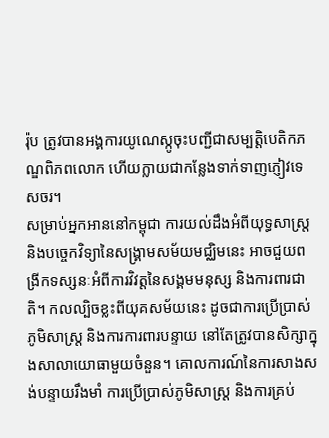រ៉ុប ត្រូវបានអង្គការយូណេស្កូចុះបញ្ជីជាសម្បត្តិបេតិកភណ្ឌពិភពលោក ហើយក្លាយជាកន្លែងទាក់ទាញភ្ញៀវទេសចរ។
សម្រាប់អ្នកអាននៅកម្ពុជា ការយល់ដឹងអំពីយុទ្ធសាស្ត្រ និងបច្ចេកវិទ្យានៃសង្គ្រាមសម័យមជ្ឈិមនេះ អាចជួយពង្រីកទស្សនៈអំពីការវិវត្តនៃសង្គមមនុស្ស និងការពារជាតិ។ កលល្បិចខ្លះពីយុគសម័យនេះ ដូចជាការប្រើប្រាស់ភូមិសាស្ត្រ និងការការពារបន្ទាយ នៅតែត្រូវបានសិក្សាក្នុងសាលាយោធាមួយចំនួន។ គោលការណ៍នៃការសាងសង់បន្ទាយរឹងមាំ ការប្រើប្រាស់ភូមិសាស្ត្រ និងការគ្រប់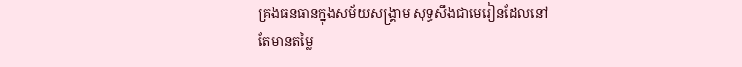គ្រងធនធានក្នុងសម័យសង្គ្រាម សុទ្ធសឹងជាមេរៀនដែលនៅតែមានតម្លៃ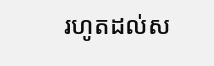រហូតដល់ស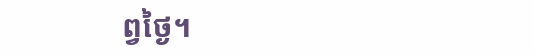ព្វថ្ងៃ។